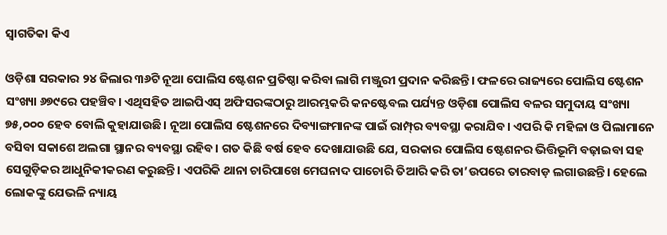ସ୍ବାଗତିକା କିଏ

ଓଡ଼ିଶା ସରକାର ୨୪ ଜିଲାର ୩୬ଟି ନୂଆ ପୋଲିସ ଷ୍ଟେଶନ ପ୍ରତିଷ୍ଠା କରିବା ଲାଗି ମଞ୍ଜୁରୀ ପ୍ରଦାନ କରିଛନ୍ତି। ଫଳରେ ରାଜ୍ୟରେ ପୋଲିସ ଷ୍ଟେଶନ ସଂଖ୍ୟା ୬୭୯ରେ ପହଞ୍ଚିବ। ଏଥିସହିତ ଆଇପିଏସ୍‌ ଅଫିସରଙ୍କଠାରୁ ଆରମ୍ଭକରି କନଷ୍ଟେବଲ ପର୍ଯ୍ୟନ୍ତ ଓଡ଼ିଶା ପୋଲିସ ବଳର ସମୁଦାୟ ସଂଖ୍ୟା ୭୫,୦୦୦ ହେବ ବୋଲି କୁହାଯାଉଛି। ନୂଆ ପୋଲିସ ଷ୍ଟେଶନରେ ଦିବ୍ୟାଙ୍ଗମାନଙ୍କ ପାଇଁ ରାମ୍ପ୍‌ର ବ୍ୟବସ୍ଥା କରାଯିବ। ଏପରି କି ମହିଳା ଓ ପିଲାମାନେ ବସିବା ସକାଶେ ଅଲଗା ସ୍ଥାନର ବ୍ୟବସ୍ଥା ରହିବ। ଗତ କିଛି ବର୍ଷ ହେବ ଦେଖାଯାଉଛି ଯେ, ସରକାର ପୋଲିସ ଷ୍ଟେଶନର ଭିତ୍ତିଭୂମି ବଢ଼ାଇବା ସହ ସେଗୁଡ଼ିକର ଆଧୁନିକୀକରଣ କରୁଛନ୍ତି। ଏପରିକି ଥାନା ଚାରିପାଖେ ମେଘନାଦ ପାଚୋରି ତିଆରି କରି ତା’ଉପରେ ତାରବାଡ଼ ଲଗାଉଛନ୍ତି। ହେଲେ ଲୋକଙ୍କୁ ଯେଭଳି ନ୍ୟାୟ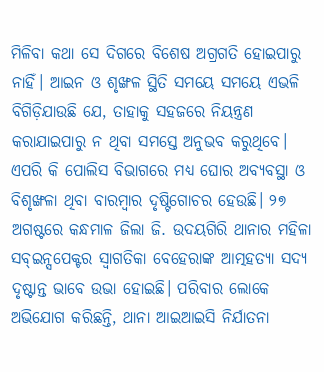ମିଳିବା କଥା ସେ ଦିଗରେ ବିଶେଷ ଅଗ୍ରଗତି ହୋଇପାରୁ ନାହିଁ। ଆଇନ ଓ ଶୃଙ୍ଖଳ ସ୍ଥିତି ସମୟେ ସମୟେ ଏଭଳି ବିଗିଡ଼ିଯାଉଛି ଯେ, ତାହାକୁ ସହଜରେ ନିୟନ୍ତ୍ରଣ କରାଯାଇପାରୁ ନ ଥିବା ସମସ୍ତେ ଅନୁଭବ କରୁଥିବେ। ଏପରି କି ପୋଲିସ ବିଭାଗରେ ମଧ୍ୟ ଘୋର ଅବ୍ୟବସ୍ଥା ଓ ବିଶୃଙ୍ଖଳା ଥିବା ବାରମ୍ବାର ଦୃଷ୍ଟିଗୋଚର ହେଉଛି। ୨୭ ଅଗଷ୍ଟରେ କନ୍ଧମାଳ ଜିଲା ଜି. ଉଦୟଗିରି ଥାନାର ମହିଳା ସବ୍‌ଇନ୍ସପେକ୍ଟର ସ୍ବାଗତିକା ବେହେରାଙ୍କ ଆତ୍ମହତ୍ୟା ସଦ୍ୟ ଦୃଷ୍ଟାନ୍ତ ଭାବେ ଉଭା ହୋଇଛି। ପରିବାର ଲୋକେ ଅଭିଯୋଗ କରିଛନ୍ତି, ଥାନା ଆଇଆଇସି ନିର୍ଯାତନା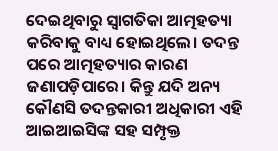ଦେଇଥିବାରୁ ସ୍ବାଗତିକା ଆତ୍ମହତ୍ୟା କରିବାକୁ ବାଧ୍ୟ ହୋଇଥିଲେ। ତଦନ୍ତ ପରେ ଆତ୍ମହତ୍ୟାର କାରଣ ଜଣାପଡ଼ିପାରେ। କିନ୍ତୁ ଯଦି ଅନ୍ୟ କୌଣସି ତଦନ୍ତକାରୀ ଅଧିକାରୀ ଏହି ଆଇଆଇସିଙ୍କ ସହ ସମ୍ପୃକ୍ତ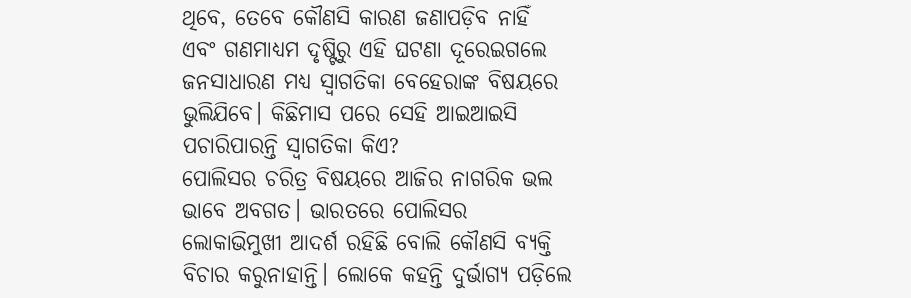ଥିବେ, ତେବେ କୌଣସି କାରଣ ଜଣାପଡ଼ିବ ନାହିଁ ଏବଂ ଗଣମାଧ୍ୟମ ଦୃଷ୍ଟିରୁ ଏହି ଘଟଣା ଦୂରେଇଗଲେ ଜନସାଧାରଣ ମଧ୍ୟ ସ୍ବାଗତିକା ବେହେରାଙ୍କ ବିଷୟରେ ଭୁଲିଯିବେ। କିଛିମାସ ପରେ ସେହି ଆଇଆଇସି ପଚାରିପାରନ୍ତି ସ୍ବାଗତିକା କିଏ?
ପୋଲିସର ଚରିତ୍ର ବିଷୟରେ ଆଜିର ନାଗରିକ ଭଲ ଭାବେ ଅବଗତ। ଭାରତରେ ପୋଲିସର ଲୋକାଭିମୁଖୀ ଆଦର୍ଶ ରହିଛି ବୋଲି କୌଣସି ବ୍ୟକ୍ତି ବିଚାର କରୁନାହାନ୍ତି। ଲୋକେ କହନ୍ତି ଦୁର୍ଭାଗ୍ୟ ପଡ଼ିଲେ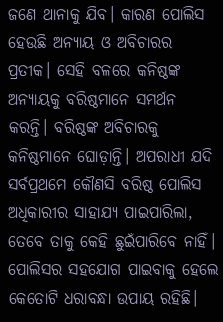ଜଣେ ଥାନାକୁ ଯିବ। କାରଣ ପୋଲିସ ହେଉଛି ଅନ୍ୟାୟ ଓ ଅବିଚାରର ପ୍ରତୀକ। ସେହି ବଳରେ କନିଷ୍ଠଙ୍କ ଅନ୍ୟାୟକୁ ବରିଷ୍ଠମାନେ ସମର୍ଥନ କରନ୍ତି। ବରିଷ୍ଠଙ୍କ ଅବିଚାରକୁ କନିଷ୍ଠମାନେ ଘୋଡ଼ାନ୍ତି। ଅପରାଧୀ ଯଦି ସର୍ବପ୍ରଥମେ କୌଣସି ବରିଷ୍ଠ ପୋଲିସ ଅଧିକାରୀର ସାହାଯ୍ୟ ପାଇପାରିଲା, ତେବେ ତାକୁ କେହି ଛୁଇଁପାରିବେ ନାହିଁ। ପୋଲିସର ସହଯୋଗ ପାଇବାକୁ ହେଲେ କେତୋଟି ଧରାବନ୍ଧା ଉପାୟ ରହିଛି।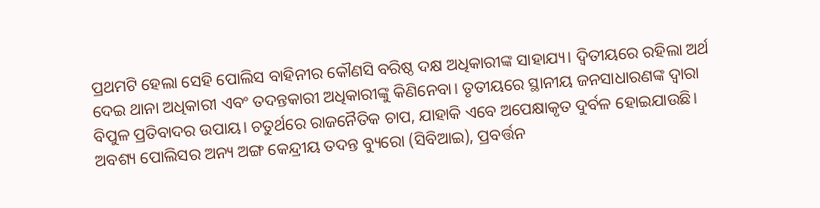ପ୍ରଥମଟି ହେଲା ସେହି ପୋଲିସ ବାହିନୀର କୌଣସି ବରିଷ୍ଠ ଦକ୍ଷ ଅଧିକାରୀଙ୍କ ସାହାଯ୍ୟ। ଦ୍ୱିତୀୟରେ ରହିଲା ଅର୍ଥ ଦେଇ ଥାନା ଅଧିକାରୀ ଏବଂ ତଦନ୍ତକାରୀ ଅଧିକାରୀଙ୍କୁ କିଣିନେବା। ତୃତୀୟରେ ସ୍ଥାନୀୟ ଜନସାଧାରଣଙ୍କ ଦ୍ୱାରା ବିପୁଳ ପ୍ରତିବାଦର ଉପାୟ। ଚତୁର୍ଥରେ ରାଜନୈତିକ ଚାପ, ଯାହାକି ଏବେ ଅପେକ୍ଷାକୃତ ଦୁର୍ବଳ ହୋଇଯାଉଛି। ଅବଶ୍ୟ ପୋଲିସର ଅନ୍ୟ ଅଙ୍ଗ କେନ୍ଦ୍ରୀୟ ତଦନ୍ତ ବ୍ୟୁରୋ (ସିବିଆଇ), ପ୍ରବର୍ତ୍ତନ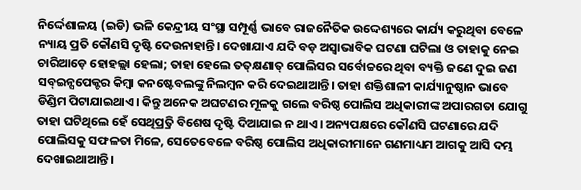ନିର୍ଦ୍ଦେଶାଳୟ (ଇଡି) ଭଳି କେନ୍ଦ୍ରୀୟ ସଂସ୍ଥା ସମ୍ପୂର୍ଣ୍ଣ ଭାବେ ରାଜନୈତିକ ଉଦ୍ଦେଶ୍ୟରେ କାର୍ଯ୍ୟ କରୁଥିବା ବେଳେ ନ୍ୟାୟ ପ୍ରତି କୌଣସି ଦୃଷ୍ଟି ଦେଉନାହାନ୍ତି। ଦେଖାଯାଏ ଯଦି ବଡ଼ ଅସ୍ବାଭାବିକ ଘଟଣା ଘଟିଲା ଓ ତାହାକୁ ନେଇ ଚାରିଆଡ଼େ ହୋହଲ୍ଲା ହେଲା; ତାହା ହେଲେ ତତ୍‌କ୍ଷଣାତ୍‌ ପୋଲିସର ସର୍ବୋଚ୍ଚରେ ଥିବା ବ୍ୟକ୍ତି ଜଣେ ଦୁଇ ଜଣ ସବ୍‌ଇନ୍ସପେକ୍ଟର କିମ୍ବା କନଷ୍ଟେବଲଙ୍କୁ ନିଲମ୍ବନ କରି ଦେଇଥାଆନ୍ତି। ତାହା ଶକ୍ତିଶାଳୀ କାର୍ଯ୍ୟାନୁଷ୍ଠାନ ଭାବେ ଡିଣ୍ଡିମ ପିଟାଯାଇଥାଏ। କିନ୍ତୁ ଅନେକ ଅଘଟଣର ମୂଳକୁ ଗଲେ ବରିଷ୍ଠ ପୋଲିସ ଅଧିକାରୀଙ୍କ ଅପାରଗତା ଯୋଗୁ ତାହା ଘଟିଥିଲେ ହେଁ ସେଥିପ୍ର୍ରତି ବିଶେଷ ଦୃଷ୍ଟି ଦିଆଯାଇ ନ ଥାଏ। ଅନ୍ୟପକ୍ଷରେ କୌଣସି ଘଟଣାରେ ଯଦି ପୋଲିସକୁ ସଫଳତା ମିଳେ, ସେତେବେଳେ ବରିଷ୍ଠ ପୋଲିସ ଅଧିକାରୀମାନେ ଗଣମାଧ୍ୟମ ଆଗକୁ ଆସି ଦମ୍ଭ ଦେଖାଇଥାଆନ୍ତି।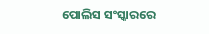ପୋଲିସ ସଂସ୍କାରରେ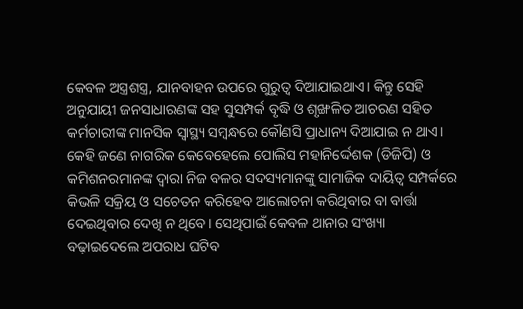କେବଳ ଅସ୍ତ୍ରଶସ୍ତ୍ର, ଯାନବାହନ ଉପରେ ଗୁରୁତ୍ୱ ଦିଆଯାଇଥାଏ। କିନ୍ତୁ ସେହି ଅନୁଯାୟୀ ଜନସାଧାରଣଙ୍କ ସହ ସୁସମ୍ପର୍କ ବୃଦ୍ଧି ଓ ଶୃଙ୍ଖଳିତ ଆଚରଣ ସହିତ କର୍ମଚାରୀଙ୍କ ମାନସିକ ସ୍ବାସ୍ଥ୍ୟ ସମ୍ବନ୍ଧରେ କୌଣସି ପ୍ରାଧାନ୍ୟ ଦିଆଯାଇ ନ ଥାଏ। କେହି ଜଣେ ନାଗରିକ କେବେହେଲେ ପୋଲିସ ମହାନିର୍ଦ୍ଦେଶକ (ଡିଜିପି) ଓ କମିଶନରମାନଙ୍କ ଦ୍ୱାରା ନିଜ ବଳର ସଦସ୍ୟମାନଙ୍କୁ ସାମାଜିକ ଦାୟିତ୍ୱ ସମ୍ପର୍କରେ କିଭଳି ସକ୍ରିୟ ଓ ସଚେତନ କରିହେବ ଆଲୋଚନା କରିଥିବାର ବା ବାର୍ତ୍ତା ଦେଇଥିବାର ଦେଖି ନ ଥିବେ। ସେଥିପାଇଁ କେବଳ ଥାନାର ସଂଖ୍ୟା ବଢ଼ାଇଦେଲେ ଅପରାଧ ଘଟିବ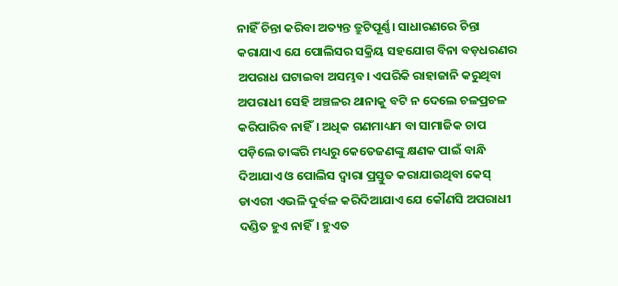ନାହିଁ ଚିନ୍ତା କରିବା ଅତ୍ୟନ୍ତ ତ୍ରୁଟିପୂର୍ଣ୍ଣ। ସାଧାରଣରେ ଚିନ୍ତା କରାଯାଏ ଯେ ପୋଲିସର ସକ୍ରିୟ ସହଯୋଗ ବିନା ବଡ଼ଧରଣର ଅପରାଧ ଘଟାଇବା ଅସମ୍ଭବ। ଏପରିକି ରାହାଜାନି କରୁଥିବା ଅପରାଧୀ ସେହି ଅଞ୍ଚଳର ଥାନାକୁ ବଟି ନ ଦେଲେ ଚଳପ୍ରଚଳ କରିପାରିବ ନାହିଁ। ଅଧିକ ଗଣମାଧ୍ୟମ ବା ସାମାଜିକ ଚାପ ପଡ଼ିଲେ ତାଙ୍କରି ମଧ୍ୟରୁ କେତେଜଣଙ୍କୁ କ୍ଷଣକ ପାଇଁ ବାନ୍ଧି ଦିଆଯାଏ ଓ ପୋଲିସ ଦ୍ୱାରା ପ୍ରସ୍ତୁତ କରାଯାଉଥିବା କେସ୍‌ ଡାଏରୀ ଏଭଳି ଦୁର୍ବଳ କରିଦିଆଯାଏ ଯେ କୌଣସି ଅପରାଧୀ ଦଣ୍ଡିତ ହୁଏ ନାହିଁ। ହୁଏତ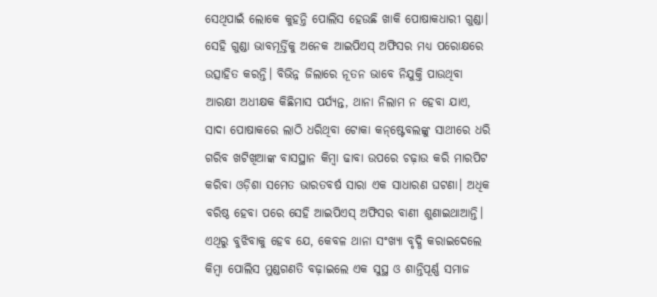ସେଥିପାଇଁ ଲୋକେ କୁହନ୍ତି ପୋଲିସ ହେଉଛି ଖାକି ପୋଷାକଧାରୀ ଗୁଣ୍ଡା। ସେହି ଗୁଣ୍ଡା ଭାବମୂର୍ତ୍ତିକୁ ଅନେକ ଆଇପିଏସ୍‌ ଅଫିସର ମଧ୍ୟ ପରୋକ୍ଷରେ ଉତ୍ସାହିତ କରନ୍ତି। ବିଭିନ୍ନ ଜିଲାରେ ନୂତନ ଭାବେ ନିଯୁକ୍ତି ପାଉଥିବା ଆରକ୍ଷୀ ଅଧୀକ୍ଷକ କିଛିମାସ ପର୍ଯ୍ୟନ୍ତ, ଥାନା ନିଲାମ ନ ହେବା ଯାଏ, ସାଦା ପୋଷାକରେ ଲାଠି ଧରିଥିବା ଟୋକା କନ୍‌ଷ୍ଟେବଲଙ୍କୁ ସାଥୀରେ ଧରି ଗରିବ ଖଟିଖିଆଙ୍କ ବାସସ୍ଥାନ କିମ୍ବା ଢାବା ଉପରେ ଚଢ଼ାଉ କରି ମାରପିଟ କରିବା ଓଡ଼ିଶା ସମେତ ଭାରତବର୍ଷ ସାରା ଏକ ସାଧାରଣ ଘଟଣା। ଅଧିକ ବରିଷ୍ଠ ହେବା ପରେ ସେହି ଆଇପିଏସ୍‌ ଅଫିସର ବାଣୀ ଶୁଣାଇଥାଆନ୍ତି। ଏଥିରୁ ବୁଝିବାକୁ ହେବ ଯେ, କେବଳ ଥାନା ସଂଖ୍ୟା ବୃଦ୍ଧି କରାଇଦେଲେ କିମ୍ବା ପୋଲିସ ମୁଣ୍ଡଗଣତି ବଢ଼ାଇଲେ ଏକ ସୁସ୍ଥ ଓ ଶାନ୍ତିପୂର୍ଣ୍ଣ ସମାଜ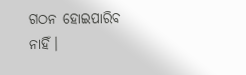ଗଠନ ହୋଇପାରିବ ନାହିଁ।